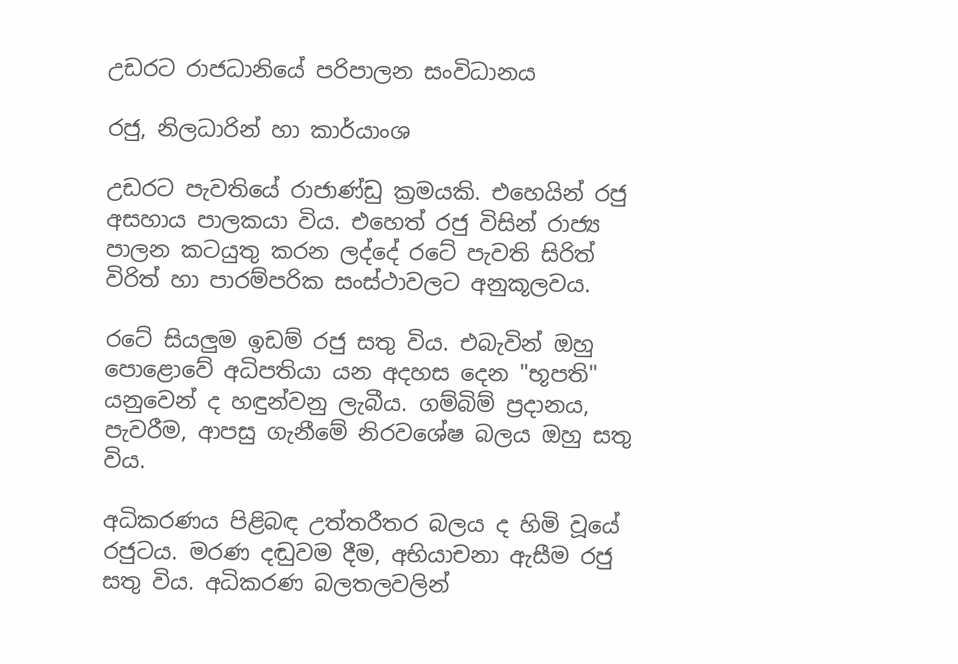උඩරට රාජධානියේ පරිපාලන සංවිධානය

රජු, නිලධාරින් හා කාර්යාංශ

උඩරට පැවතියේ රාජාණ්ඩු ක්‍රමයකි. එහෙයින් රජු අසහාය පාලකයා විය. එහෙත් රජු විසින් රාජ්‍ය පාලන කටයුතු කරන ලද්දේ රටේ පැවති සිරිත් විරිත් හා පාරම්පරික සංස්ථාවලට අනුකූලවය.

රටේ සියලුම ඉඩම් රජු සතු විය. එබැවින් ඔහු පොළොවේ අධිපතියා යන අදහස දෙන "භූපති" යනුවෙන් ද හඳුන්වනු ලැබීය. ගම්බිම් ප්‍රදානය, පැවරීම, ආපසු ගැනීමේ නිරවශේෂ බලය ඔහු සතු විය.

අධිකරණය පිළිබඳ උත්තරීතර බලය ද හිමි වූයේ රජුටය. මරණ දඬුවම දීම, අභියාචනා ඇසීම රජු සතු විය. අධිකරණ බලතලවලින්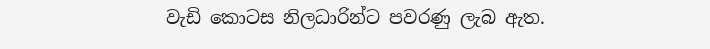වැඩි කොටස නිලධාරින්ට පවරණු ලැබ ඇත.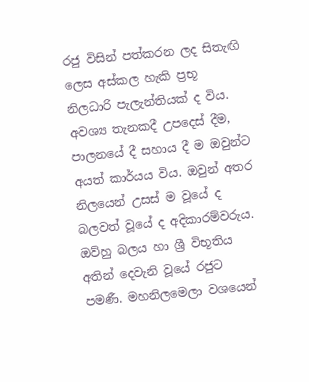රජු විසින් පත්කරන ලද සිතැඟි ලෙස අස්කල හැකි ප්‍රභූ නිලධාරි පැලැන්තියක් ද විය. අවශ්‍ය තැනකදී උපදෙස් දීම, පාලනයේ දී සහාය දී ම ඔවුන්ට අයත් කාර්යය විය. ඔවුන් අතර නිලයෙන් උසස් ම වූයේ ද බලවත් වූයේ ද අදිකාරම්වරුය. ඔව්හු බලය හා ශ්‍රී විභූතිය අතින් දෙවැනි වූයේ රජුට පමණී. මහනිලමෙලා වශයෙන්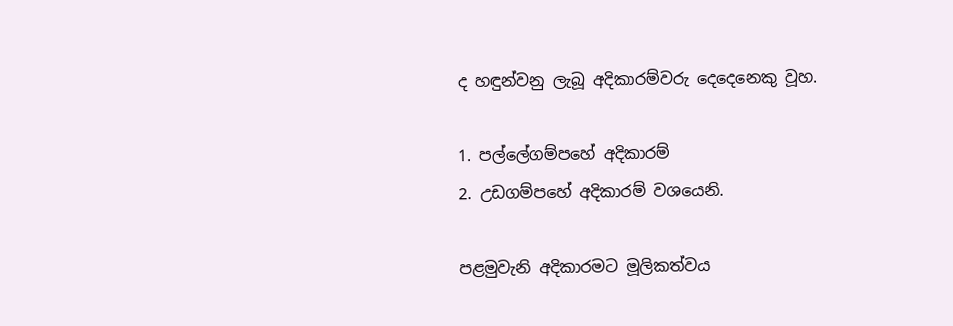ද හඳුන්වනු ලැබූ අදිකාරම්වරු දෙදෙනෙකු වූහ.

1. පල්ලේගම්පහේ අදිකාරම්
2. උඩගම්පහේ අදිකාරම් වශයෙනි.

පළමුවැනි අදිකාරමට මූලිකත්වය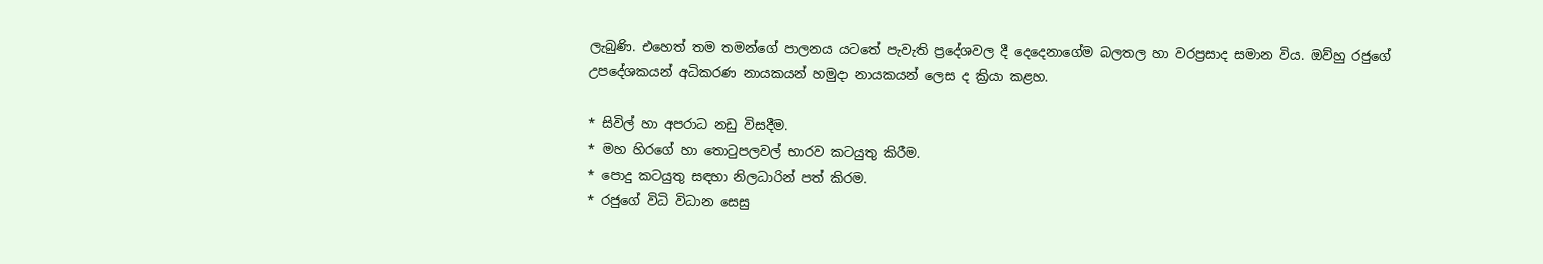ලැබුණි. එහෙත් තම තමන්ගේ පාලනය යටතේ පැවැති ප්‍රදේශවල දී දෙදෙනාගේම බලතල හා වරප්‍රසාද සමාන විය. ඔව්හු රජුගේ උපදේශකයන් අධිකරණ නායකයන් හමුදා නායකයන් ලෙස ද ක්‍රියා කළහ.

* සිවිල් හා අපරාධ නඩු විසදීම.
* මහ හිරගේ හා තොටුපලවල් භාරව කටයුතු කිරීම.
* පොදු කටයුතු සඳහා නිලධාරින් පත් කිරම.
* රජුගේ විධි විධාන සෙසු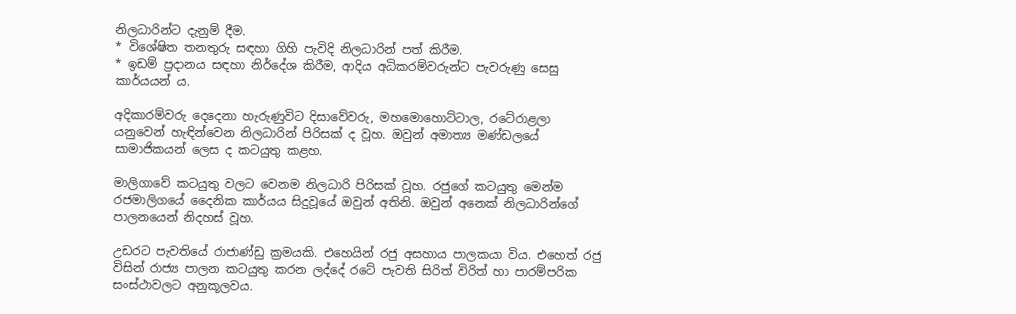නිලධාරින්ට දැනුම් දීම.
* විශේෂිත තනතුරු සඳහා ගිහි පැවිදි නිලධාරින් පත් කිරීම.
* ඉඩම් ප්‍රදානය සඳහා නිර්දේශ කිරීම, ආදිය අධිකරම්වරුන්ට පැවරුණු සෙසු කාර්යයන් ය.

අදිකාරම්වරු දෙදෙනා හැරුණුවිට දිසාවේවරු, මහමොහොට්ටාල, රටේරාළලා යනුවෙන් හැඳින්වෙන නිලධාරින් පිරිසක් ද වූහ. ඔවුන් අමාත්‍ය මණ්ඩලයේ සාමාජිකයන් ලෙස ද කටයුතු කළහ.

මාලිගාවේ කටයුතු වලට වෙනම නිලධාරි පිරිසක් වූහ. රජුගේ කටයුතු මෙන්ම රජමාලිගයේ දෛනික කාර්යය සිදුවූයේ ඔවුන් අතිනි. ඔවුන් අනෙක් නිලධාරින්ගේ පාලනයෙන් නිදහස් වූහ.

උඩරට පැවතියේ රාජාණ්ඩු ක්‍රමයකි. එහෙයින් රජු අසහාය පාලකයා විය. එහෙත් රජු විසින් රාජ්‍ය පාලන කටයුතු කරන ලද්දේ රටේ පැවති සිරිත් විරිත් හා පාරම්පරික සංස්ථාවලට අනුකූලවය.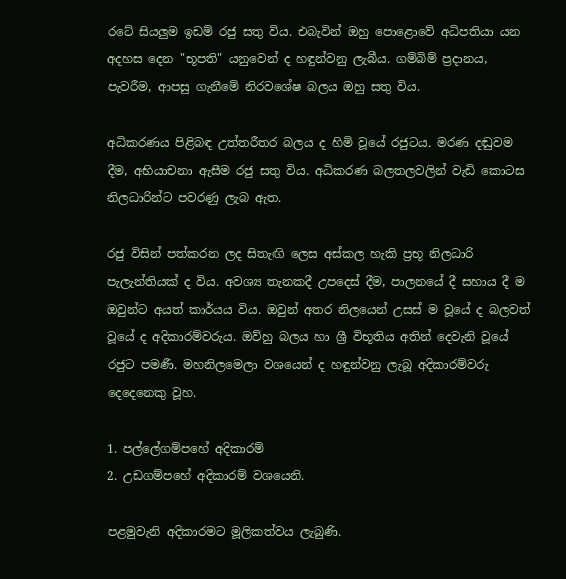රටේ සියලුම ඉඩම් රජු සතු විය. එබැවින් ඔහු පොළොවේ අධිපතියා යන අදහස දෙන "භූපති" යනුවෙන් ද හඳුන්වනු ලැබීය. ගම්බිම් ප්‍රදානය, පැවරීම, ආපසු ගැනීමේ නිරවශේෂ බලය ඔහු සතු විය.

අධිකරණය පිළිබඳ උත්තරීතර බලය ද හිමි වූයේ රජුටය. මරණ දඬුවම දීම, අභියාචනා ඇසීම රජු සතු විය. අධිකරණ බලතලවලින් වැඩි කොටස නිලධාරින්ට පවරණු ලැබ ඇත.

රජු විසින් පත්කරන ලද සිතැඟි ලෙස අස්කල හැකි ප්‍රභූ නිලධාරි පැලැන්තියක් ද විය. අවශ්‍ය තැනකදී උපදෙස් දීම, පාලනයේ දී සහාය දී ම ඔවුන්ට අයත් කාර්යය විය. ඔවුන් අතර නිලයෙන් උසස් ම වූයේ ද බලවත් වූයේ ද අදිකාරම්වරුය. ඔව්හු බලය හා ශ්‍රී විභූතිය අතින් දෙවැනි වූයේ රජුට පමණී. මහනිලමෙලා වශයෙන් ද හඳුන්වනු ලැබූ අදිකාරම්වරු දෙදෙනෙකු වූහ.

1. පල්ලේගම්පහේ අදිකාරම්
2. උඩගම්පහේ අදිකාරම් වශයෙනි.

පළමුවැනි අදිකාරමට මූලිකත්වය ලැබුණි.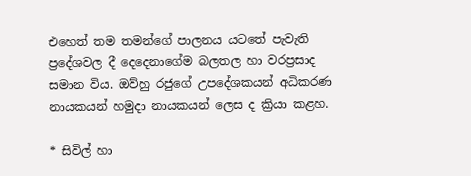එහෙත් තම තමන්ගේ පාලනය යටතේ පැවැති ප්‍රදේශවල දී දෙදෙනාගේම බලතල හා වරප්‍රසාද සමාන විය. ඔව්හු රජුගේ උපදේශකයන් අධිකරණ නායකයන් හමුදා නායකයන් ලෙස ද ක්‍රියා කළහ.

* සිවිල් හා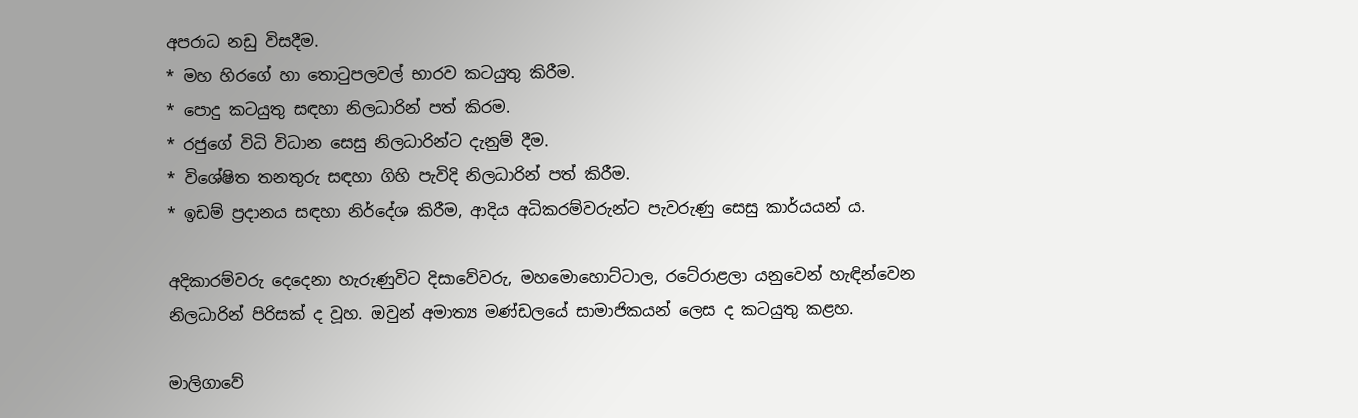අපරාධ නඩු විසදීම.
* මහ හිරගේ හා තොටුපලවල් භාරව කටයුතු කිරීම.
* පොදු කටයුතු සඳහා නිලධාරින් පත් කිරම.
* රජුගේ විධි විධාන සෙසු නිලධාරින්ට දැනුම් දීම.
* විශේෂිත තනතුරු සඳහා ගිහි පැවිදි නිලධාරින් පත් කිරීම.
* ඉඩම් ප්‍රදානය සඳහා නිර්දේශ කිරීම, ආදිය අධිකරම්වරුන්ට පැවරුණු සෙසු කාර්යයන් ය.

අදිකාරම්වරු දෙදෙනා හැරුණුවිට දිසාවේවරු, මහමොහොට්ටාල, රටේරාළලා යනුවෙන් හැඳින්වෙන නිලධාරින් පිරිසක් ද වූහ. ඔවුන් අමාත්‍ය මණ්ඩලයේ සාමාජිකයන් ලෙස ද කටයුතු කළහ.

මාලිගාවේ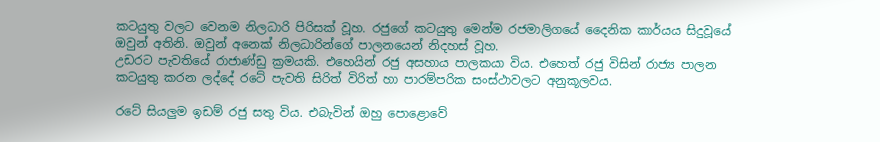කටයුතු වලට වෙනම නිලධාරි පිරිසක් වූහ. රජුගේ කටයුතු මෙන්ම රජමාලිගයේ දෛනික කාර්යය සිදුවූයේ ඔවුන් අතිනි. ඔවුන් අනෙක් නිලධාරින්ගේ පාලනයෙන් නිදහස් වූහ.
උඩරට පැවතියේ රාජාණ්ඩු ක්‍රමයකි. එහෙයින් රජු අසහාය පාලකයා විය. එහෙත් රජු විසින් රාජ්‍ය පාලන කටයුතු කරන ලද්දේ රටේ පැවති සිරිත් විරිත් හා පාරම්පරික සංස්ථාවලට අනුකූලවය.

රටේ සියලුම ඉඩම් රජු සතු විය. එබැවින් ඔහු පොළොවේ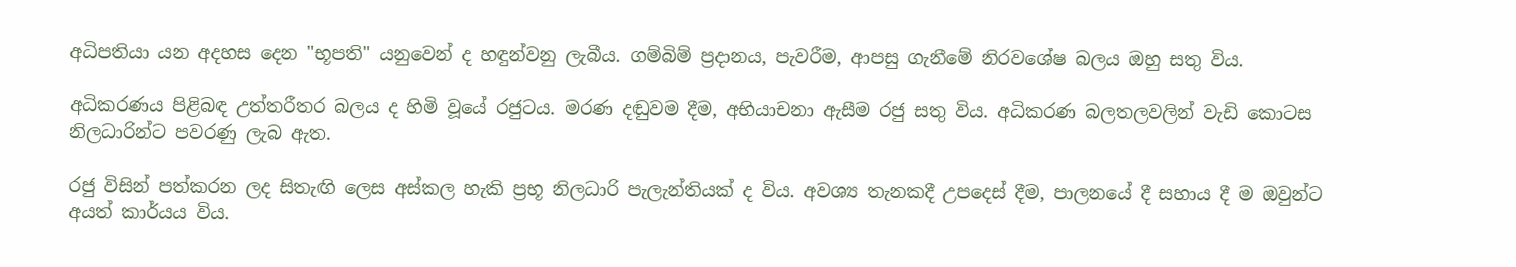අධිපතියා යන අදහස දෙන "භූපති" යනුවෙන් ද හඳුන්වනු ලැබීය. ගම්බිම් ප්‍රදානය, පැවරීම, ආපසු ගැනීමේ නිරවශේෂ බලය ඔහු සතු විය.

අධිකරණය පිළිබඳ උත්තරීතර බලය ද හිමි වූයේ රජුටය. මරණ දඬුවම දීම, අභියාචනා ඇසීම රජු සතු විය. අධිකරණ බලතලවලින් වැඩි කොටස නිලධාරින්ට පවරණු ලැබ ඇත.

රජු විසින් පත්කරන ලද සිතැඟි ලෙස අස්කල හැකි ප්‍රභූ නිලධාරි පැලැන්තියක් ද විය. අවශ්‍ය තැනකදී උපදෙස් දීම, පාලනයේ දී සහාය දී ම ඔවුන්ට අයත් කාර්යය විය.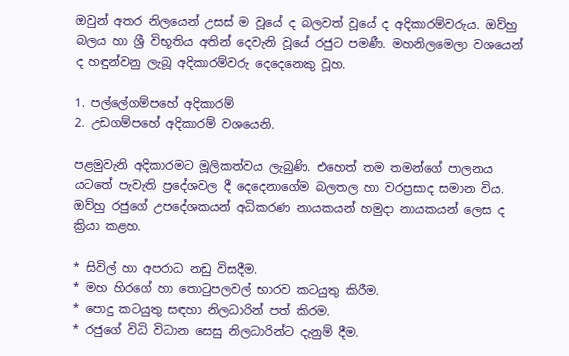ඔවුන් අතර නිලයෙන් උසස් ම වූයේ ද බලවත් වූයේ ද අදිකාරම්වරුය. ඔව්හු බලය හා ශ්‍රී විභූතිය අතින් දෙවැනි වූයේ රජුට පමණී. මහනිලමෙලා වශයෙන් ද හඳුන්වනු ලැබූ අදිකාරම්වරු දෙදෙනෙකු වූහ.

1. පල්ලේගම්පහේ අදිකාරම්
2. උඩගම්පහේ අදිකාරම් වශයෙනි.

පළමුවැනි අදිකාරමට මූලිකත්වය ලැබුණි. එහෙත් තම තමන්ගේ පාලනය යටතේ පැවැති ප්‍රදේශවල දී දෙදෙනාගේම බලතල හා වරප්‍රසාද සමාන විය. ඔව්හු රජුගේ උපදේශකයන් අධිකරණ නායකයන් හමුදා නායකයන් ලෙස ද ක්‍රියා කළහ.

* සිවිල් හා අපරාධ නඩු විසදීම.
* මහ හිරගේ හා තොටුපලවල් භාරව කටයුතු කිරීම.
* පොදු කටයුතු සඳහා නිලධාරින් පත් කිරම.
* රජුගේ විධි විධාන සෙසු නිලධාරින්ට දැනුම් දීම.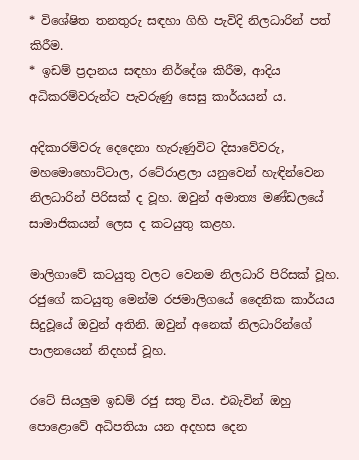* විශේෂිත තනතුරු සඳහා ගිහි පැවිදි නිලධාරින් පත් කිරීම.
* ඉඩම් ප්‍රදානය සඳහා නිර්දේශ කිරීම, ආදිය අධිකරම්වරුන්ට පැවරුණු සෙසු කාර්යයන් ය.

අදිකාරම්වරු දෙදෙනා හැරුණුවිට දිසාවේවරු, මහමොහොට්ටාල, රටේරාළලා යනුවෙන් හැඳින්වෙන නිලධාරින් පිරිසක් ද වූහ. ඔවුන් අමාත්‍ය මණ්ඩලයේ සාමාජිකයන් ලෙස ද කටයුතු කළහ.

මාලිගාවේ කටයුතු වලට වෙනම නිලධාරි පිරිසක් වූහ. රජුගේ කටයුතු මෙන්ම රජමාලිගයේ දෛනික කාර්යය සිදුවූයේ ඔවුන් අතිනි. ඔවුන් අනෙක් නිලධාරින්ගේ පාලනයෙන් නිදහස් වූහ.

රටේ සියලුම ඉඩම් රජු සතු විය. එබැවින් ඔහු පොළොවේ අධිපතියා යන අදහස දෙන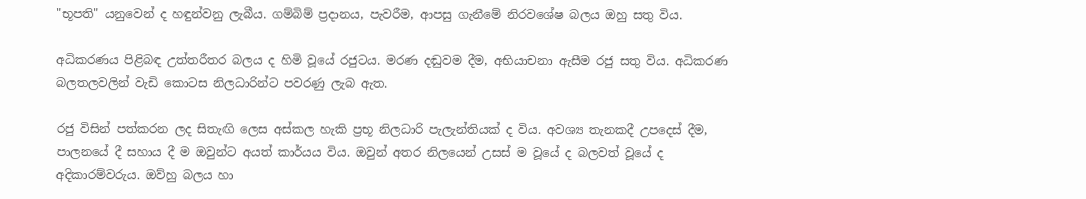"භූපති" යනුවෙන් ද හඳුන්වනු ලැබීය. ගම්බිම් ප්‍රදානය, පැවරීම, ආපසු ගැනීමේ නිරවශේෂ බලය ඔහු සතු විය.

අධිකරණය පිළිබඳ උත්තරීතර බලය ද හිමි වූයේ රජුටය. මරණ දඬුවම දීම, අභියාචනා ඇසීම රජු සතු විය. අධිකරණ බලතලවලින් වැඩි කොටස නිලධාරින්ට පවරණු ලැබ ඇත.

රජු විසින් පත්කරන ලද සිතැඟි ලෙස අස්කල හැකි ප්‍රභූ නිලධාරි පැලැන්තියක් ද විය. අවශ්‍ය තැනකදී උපදෙස් දීම, පාලනයේ දී සහාය දී ම ඔවුන්ට අයත් කාර්යය විය. ඔවුන් අතර නිලයෙන් උසස් ම වූයේ ද බලවත් වූයේ ද අදිකාරම්වරුය. ඔව්හු බලය හා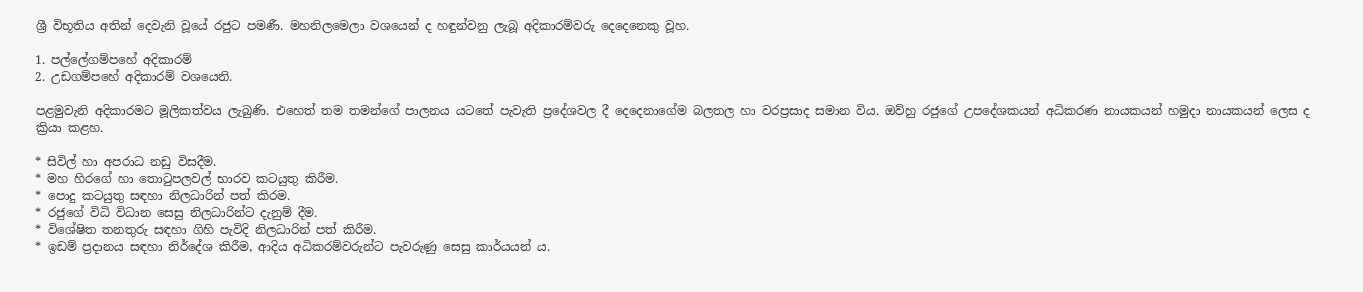ශ්‍රී විභූතිය අතින් දෙවැනි වූයේ රජුට පමණී. මහනිලමෙලා වශයෙන් ද හඳුන්වනු ලැබූ අදිකාරම්වරු දෙදෙනෙකු වූහ.

1. පල්ලේගම්පහේ අදිකාරම්
2. උඩගම්පහේ අදිකාරම් වශයෙනි.

පළමුවැනි අදිකාරමට මූලිකත්වය ලැබුණි. එහෙත් තම තමන්ගේ පාලනය යටතේ පැවැති ප්‍රදේශවල දී දෙදෙනාගේම බලතල හා වරප්‍රසාද සමාන විය. ඔව්හු රජුගේ උපදේශකයන් අධිකරණ නායකයන් හමුදා නායකයන් ලෙස ද ක්‍රියා කළහ.

* සිවිල් හා අපරාධ නඩු විසදීම.
* මහ හිරගේ හා තොටුපලවල් භාරව කටයුතු කිරීම.
* පොදු කටයුතු සඳහා නිලධාරින් පත් කිරම.
* රජුගේ විධි විධාන සෙසු නිලධාරින්ට දැනුම් දීම.
* විශේෂිත තනතුරු සඳහා ගිහි පැවිදි නිලධාරින් පත් කිරීම.
* ඉඩම් ප්‍රදානය සඳහා නිර්දේශ කිරීම, ආදිය අධිකරම්වරුන්ට පැවරුණු සෙසු කාර්යයන් ය.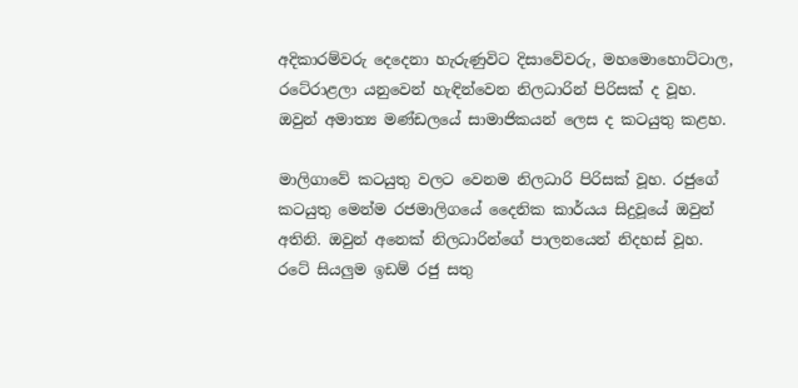අදිකාරම්වරු දෙදෙනා හැරුණුවිට දිසාවේවරු, මහමොහොට්ටාල, රටේරාළලා යනුවෙන් හැඳින්වෙන නිලධාරින් පිරිසක් ද වූහ. ඔවුන් අමාත්‍ය මණ්ඩලයේ සාමාජිකයන් ලෙස ද කටයුතු කළහ.

මාලිගාවේ කටයුතු වලට වෙනම නිලධාරි පිරිසක් වූහ. රජුගේ කටයුතු මෙන්ම රජමාලිගයේ දෛනික කාර්යය සිදුවූයේ ඔවුන් අතිනි. ඔවුන් අනෙක් නිලධාරින්ගේ පාලනයෙන් නිදහස් වූහ.
රටේ සියලුම ඉඩම් රජු සතු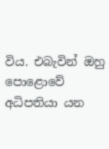විය. එබැවින් ඔහු පොළොවේ අධිපතියා යන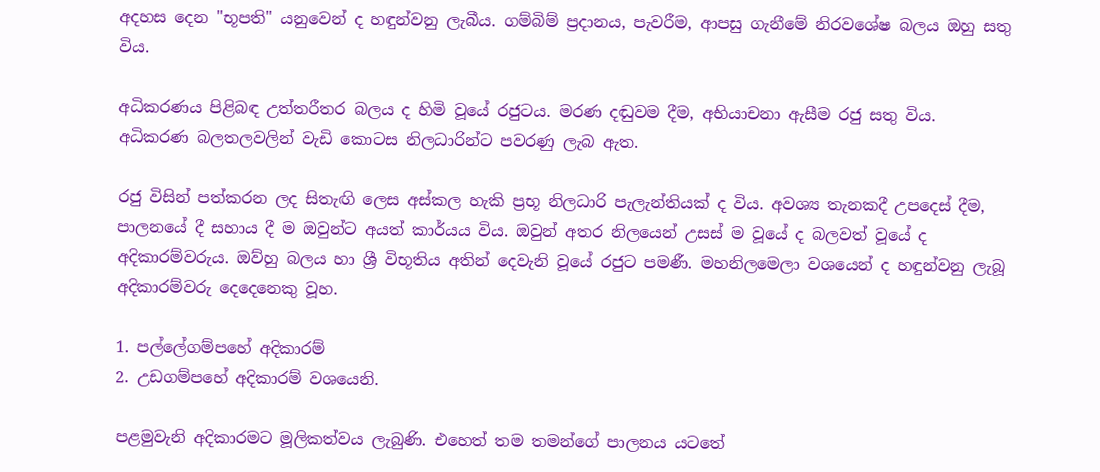අදහස දෙන "භූපති" යනුවෙන් ද හඳුන්වනු ලැබීය. ගම්බිම් ප්‍රදානය, පැවරීම, ආපසු ගැනීමේ නිරවශේෂ බලය ඔහු සතු විය.

අධිකරණය පිළිබඳ උත්තරීතර බලය ද හිමි වූයේ රජුටය. මරණ දඬුවම දීම, අභියාචනා ඇසීම රජු සතු විය. අධිකරණ බලතලවලින් වැඩි කොටස නිලධාරින්ට පවරණු ලැබ ඇත.

රජු විසින් පත්කරන ලද සිතැඟි ලෙස අස්කල හැකි ප්‍රභූ නිලධාරි පැලැන්තියක් ද විය. අවශ්‍ය තැනකදී උපදෙස් දීම, පාලනයේ දී සහාය දී ම ඔවුන්ට අයත් කාර්යය විය. ඔවුන් අතර නිලයෙන් උසස් ම වූයේ ද බලවත් වූයේ ද අදිකාරම්වරුය. ඔව්හු බලය හා ශ්‍රී විභූතිය අතින් දෙවැනි වූයේ රජුට පමණී. මහනිලමෙලා වශයෙන් ද හඳුන්වනු ලැබූ අදිකාරම්වරු දෙදෙනෙකු වූහ.

1. පල්ලේගම්පහේ අදිකාරම්
2. උඩගම්පහේ අදිකාරම් වශයෙනි.

පළමුවැනි අදිකාරමට මූලිකත්වය ලැබුණි. එහෙත් තම තමන්ගේ පාලනය යටතේ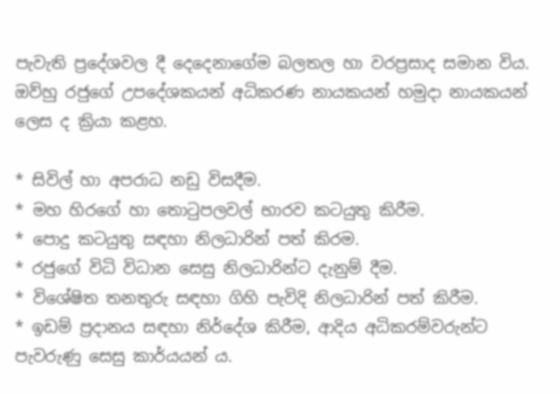පැවැති ප්‍රදේශවල දී දෙදෙනාගේම බලතල හා වරප්‍රසාද සමාන විය. ඔව්හු රජුගේ උපදේශකයන් අධිකරණ නායකයන් හමුදා නායකයන් ලෙස ද ක්‍රියා කළහ.

* සිවිල් හා අපරාධ නඩු විසදීම.
* මහ හිරගේ හා තොටුපලවල් භාරව කටයුතු කිරීම.
* පොදු කටයුතු සඳහා නිලධාරින් පත් කිරම.
* රජුගේ විධි විධාන සෙසු නිලධාරින්ට දැනුම් දීම.
* විශේෂිත තනතුරු සඳහා ගිහි පැවිදි නිලධාරින් පත් කිරීම.
* ඉඩම් ප්‍රදානය සඳහා නිර්දේශ කිරීම, ආදිය අධිකරම්වරුන්ට පැවරුණු සෙසු කාර්යයන් ය.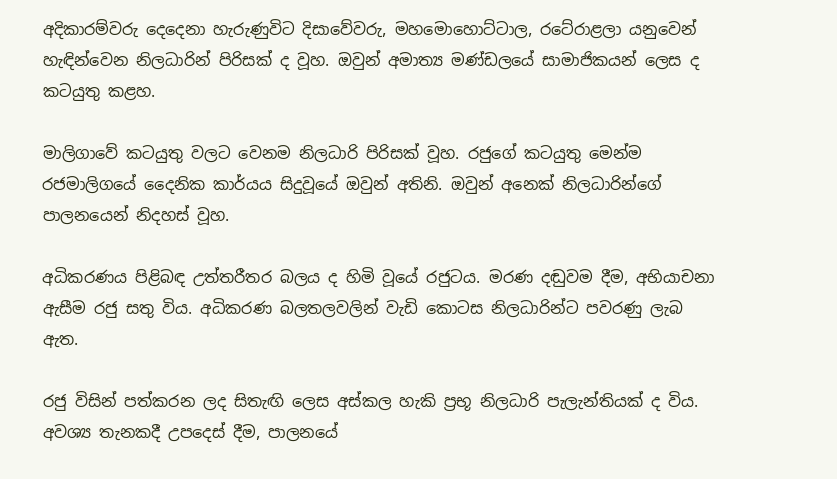අදිකාරම්වරු දෙදෙනා හැරුණුවිට දිසාවේවරු, මහමොහොට්ටාල, රටේරාළලා යනුවෙන් හැඳින්වෙන නිලධාරින් පිරිසක් ද වූහ. ඔවුන් අමාත්‍ය මණ්ඩලයේ සාමාජිකයන් ලෙස ද කටයුතු කළහ.

මාලිගාවේ කටයුතු වලට වෙනම නිලධාරි පිරිසක් වූහ. රජුගේ කටයුතු මෙන්ම රජමාලිගයේ දෛනික කාර්යය සිදුවූයේ ඔවුන් අතිනි. ඔවුන් අනෙක් නිලධාරින්ගේ පාලනයෙන් නිදහස් වූහ.

අධිකරණය පිළිබඳ උත්තරීතර බලය ද හිමි වූයේ රජුටය. මරණ දඬුවම දීම, අභියාචනා ඇසීම රජු සතු විය. අධිකරණ බලතලවලින් වැඩි කොටස නිලධාරින්ට පවරණු ලැබ ඇත.

රජු විසින් පත්කරන ලද සිතැඟි ලෙස අස්කල හැකි ප්‍රභූ නිලධාරි පැලැන්තියක් ද විය. අවශ්‍ය තැනකදී උපදෙස් දීම, පාලනයේ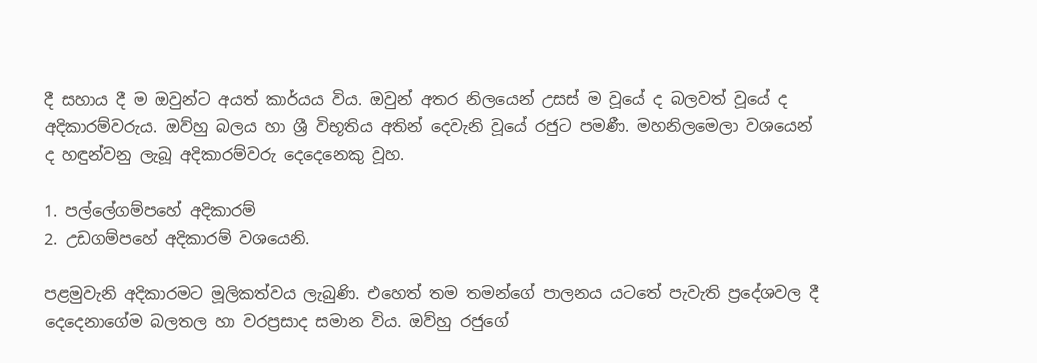දී සහාය දී ම ඔවුන්ට අයත් කාර්යය විය. ඔවුන් අතර නිලයෙන් උසස් ම වූයේ ද බලවත් වූයේ ද අදිකාරම්වරුය. ඔව්හු බලය හා ශ්‍රී විභූතිය අතින් දෙවැනි වූයේ රජුට පමණී. මහනිලමෙලා වශයෙන් ද හඳුන්වනු ලැබූ අදිකාරම්වරු දෙදෙනෙකු වූහ.

1. පල්ලේගම්පහේ අදිකාරම්
2. උඩගම්පහේ අදිකාරම් වශයෙනි.

පළමුවැනි අදිකාරමට මූලිකත්වය ලැබුණි. එහෙත් තම තමන්ගේ පාලනය යටතේ පැවැති ප්‍රදේශවල දී දෙදෙනාගේම බලතල හා වරප්‍රසාද සමාන විය. ඔව්හු රජුගේ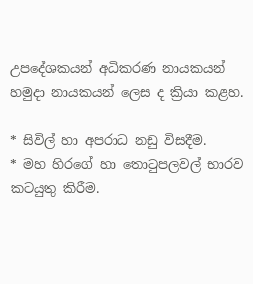උපදේශකයන් අධිකරණ නායකයන් හමුදා නායකයන් ලෙස ද ක්‍රියා කළහ.

* සිවිල් හා අපරාධ නඩු විසදීම.
* මහ හිරගේ හා තොටුපලවල් භාරව කටයුතු කිරීම.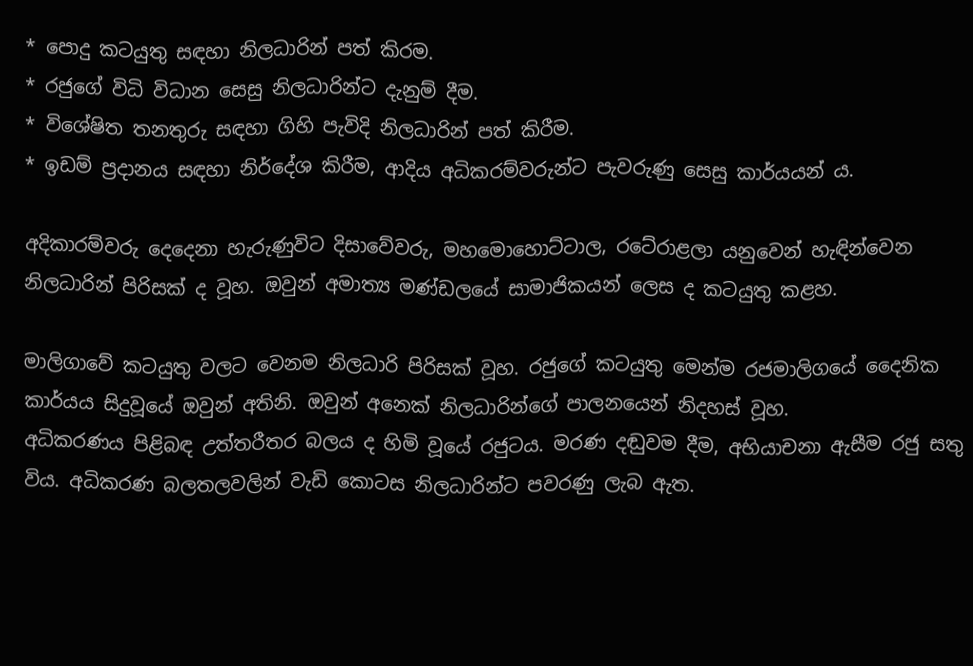* පොදු කටයුතු සඳහා නිලධාරින් පත් කිරම.
* රජුගේ විධි විධාන සෙසු නිලධාරින්ට දැනුම් දීම.
* විශේෂිත තනතුරු සඳහා ගිහි පැවිදි නිලධාරින් පත් කිරීම.
* ඉඩම් ප්‍රදානය සඳහා නිර්දේශ කිරීම, ආදිය අධිකරම්වරුන්ට පැවරුණු සෙසු කාර්යයන් ය.

අදිකාරම්වරු දෙදෙනා හැරුණුවිට දිසාවේවරු, මහමොහොට්ටාල, රටේරාළලා යනුවෙන් හැඳින්වෙන නිලධාරින් පිරිසක් ද වූහ. ඔවුන් අමාත්‍ය මණ්ඩලයේ සාමාජිකයන් ලෙස ද කටයුතු කළහ.

මාලිගාවේ කටයුතු වලට වෙනම නිලධාරි පිරිසක් වූහ. රජුගේ කටයුතු මෙන්ම රජමාලිගයේ දෛනික කාර්යය සිදුවූයේ ඔවුන් අතිනි. ඔවුන් අනෙක් නිලධාරින්ගේ පාලනයෙන් නිදහස් වූහ.
අධිකරණය පිළිබඳ උත්තරීතර බලය ද හිමි වූයේ රජුටය. මරණ දඬුවම දීම, අභියාචනා ඇසීම රජු සතු විය. අධිකරණ බලතලවලින් වැඩි කොටස නිලධාරින්ට පවරණු ලැබ ඇත.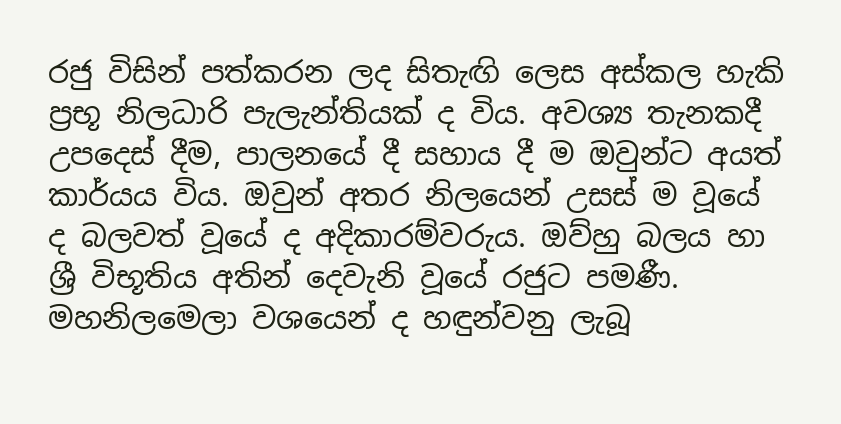රජු විසින් පත්කරන ලද සිතැඟි ලෙස අස්කල හැකි ප්‍රභූ නිලධාරි පැලැන්තියක් ද විය. අවශ්‍ය තැනකදී උපදෙස් දීම, පාලනයේ දී සහාය දී ම ඔවුන්ට අයත් කාර්යය විය. ඔවුන් අතර නිලයෙන් උසස් ම වූයේ ද බලවත් වූයේ ද අදිකාරම්වරුය. ඔව්හු බලය හා ශ්‍රී විභූතිය අතින් දෙවැනි වූයේ රජුට පමණී. මහනිලමෙලා වශයෙන් ද හඳුන්වනු ලැබූ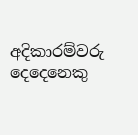අදිකාරම්වරු දෙදෙනෙකු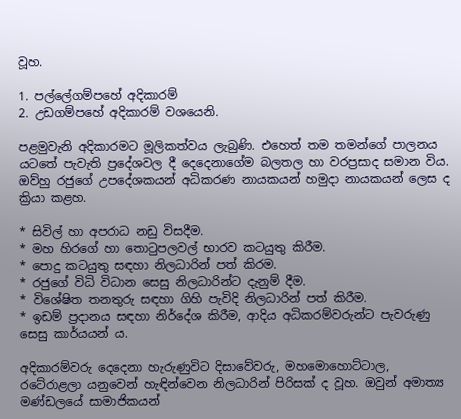වූහ.

1. පල්ලේගම්පහේ අදිකාරම්
2. උඩගම්පහේ අදිකාරම් වශයෙනි.

පළමුවැනි අදිකාරමට මූලිකත්වය ලැබුණි. එහෙත් තම තමන්ගේ පාලනය යටතේ පැවැති ප්‍රදේශවල දී දෙදෙනාගේම බලතල හා වරප්‍රසාද සමාන විය. ඔව්හු රජුගේ උපදේශකයන් අධිකරණ නායකයන් හමුදා නායකයන් ලෙස ද ක්‍රියා කළහ.

* සිවිල් හා අපරාධ නඩු විසදීම.
* මහ හිරගේ හා තොටුපලවල් භාරව කටයුතු කිරීම.
* පොදු කටයුතු සඳහා නිලධාරින් පත් කිරම.
* රජුගේ විධි විධාන සෙසු නිලධාරින්ට දැනුම් දීම.
* විශේෂිත තනතුරු සඳහා ගිහි පැවිදි නිලධාරින් පත් කිරීම.
* ඉඩම් ප්‍රදානය සඳහා නිර්දේශ කිරීම, ආදිය අධිකරම්වරුන්ට පැවරුණු සෙසු කාර්යයන් ය.

අදිකාරම්වරු දෙදෙනා හැරුණුවිට දිසාවේවරු, මහමොහොට්ටාල, රටේරාළලා යනුවෙන් හැඳින්වෙන නිලධාරින් පිරිසක් ද වූහ. ඔවුන් අමාත්‍ය මණ්ඩලයේ සාමාජිකයන්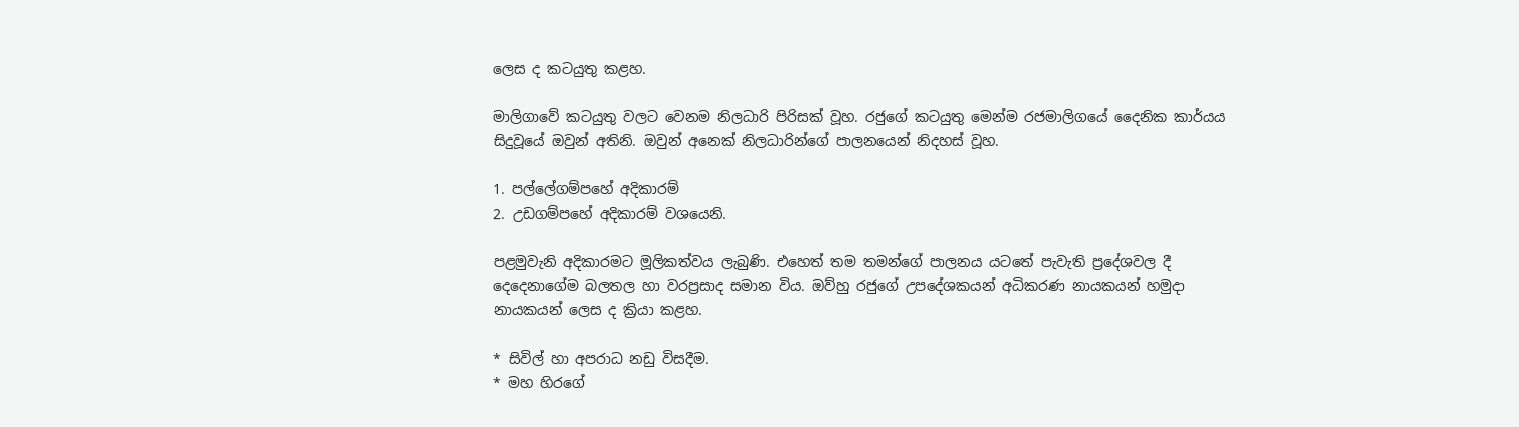ලෙස ද කටයුතු කළහ.

මාලිගාවේ කටයුතු වලට වෙනම නිලධාරි පිරිසක් වූහ. රජුගේ කටයුතු මෙන්ම රජමාලිගයේ දෛනික කාර්යය සිදුවූයේ ඔවුන් අතිනි. ඔවුන් අනෙක් නිලධාරින්ගේ පාලනයෙන් නිදහස් වූහ.

1. පල්ලේගම්පහේ අදිකාරම්
2. උඩගම්පහේ අදිකාරම් වශයෙනි.

පළමුවැනි අදිකාරමට මූලිකත්වය ලැබුණි. එහෙත් තම තමන්ගේ පාලනය යටතේ පැවැති ප්‍රදේශවල දී දෙදෙනාගේම බලතල හා වරප්‍රසාද සමාන විය. ඔව්හු රජුගේ උපදේශකයන් අධිකරණ නායකයන් හමුදා නායකයන් ලෙස ද ක්‍රියා කළහ.

* සිවිල් හා අපරාධ නඩු විසදීම.
* මහ හිරගේ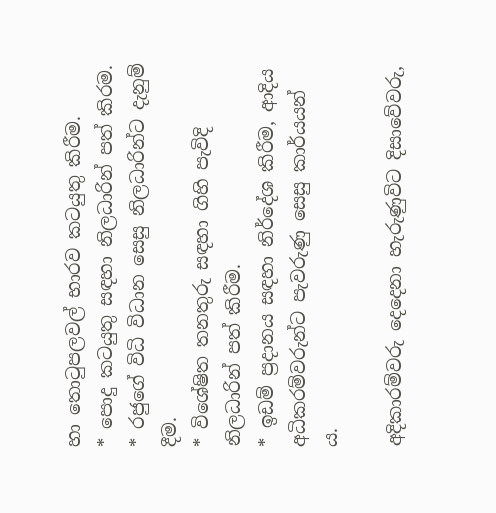හා තොටුපලවල් භාරව කටයුතු කිරීම.
* පොදු කටයුතු සඳහා නිලධාරින් පත් කිරම.
* රජුගේ විධි විධාන සෙසු නිලධාරින්ට දැනුම් දීම.
* විශේෂිත තනතුරු සඳහා ගිහි පැවිදි නිලධාරින් පත් කිරීම.
* ඉඩම් ප්‍රදානය සඳහා නිර්දේශ කිරීම, ආදිය අධිකරම්වරුන්ට පැවරුණු සෙසු කාර්යයන් ය.

අදිකාරම්වරු දෙදෙනා හැරුණුවිට දිසාවේවරු,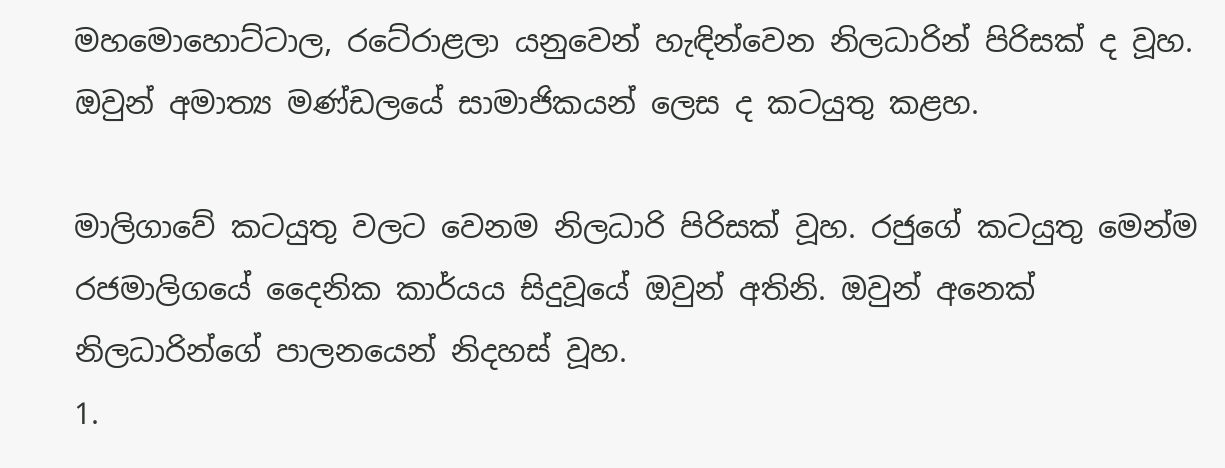මහමොහොට්ටාල, රටේරාළලා යනුවෙන් හැඳින්වෙන නිලධාරින් පිරිසක් ද වූහ. ඔවුන් අමාත්‍ය මණ්ඩලයේ සාමාජිකයන් ලෙස ද කටයුතු කළහ.

මාලිගාවේ කටයුතු වලට වෙනම නිලධාරි පිරිසක් වූහ. රජුගේ කටයුතු මෙන්ම රජමාලිගයේ දෛනික කාර්යය සිදුවූයේ ඔවුන් අතිනි. ඔවුන් අනෙක් නිලධාරින්ගේ පාලනයෙන් නිදහස් වූහ.
1.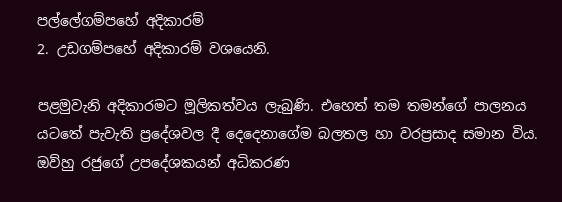පල්ලේගම්පහේ අදිකාරම්
2. උඩගම්පහේ අදිකාරම් වශයෙනි.

පළමුවැනි අදිකාරමට මූලිකත්වය ලැබුණි. එහෙත් තම තමන්ගේ පාලනය යටතේ පැවැති ප්‍රදේශවල දී දෙදෙනාගේම බලතල හා වරප්‍රසාද සමාන විය. ඔව්හු රජුගේ උපදේශකයන් අධිකරණ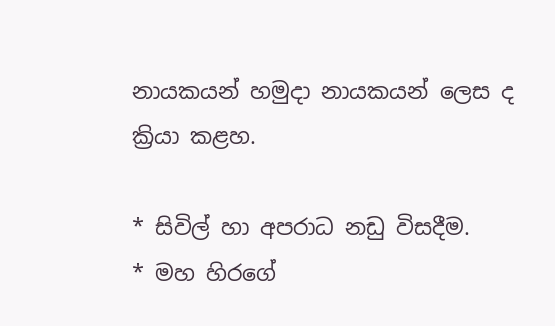නායකයන් හමුදා නායකයන් ලෙස ද ක්‍රියා කළහ.

* සිවිල් හා අපරාධ නඩු විසදීම.
* මහ හිරගේ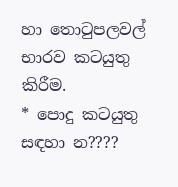හා තොටුපලවල් භාරව කටයුතු කිරීම.
* පොදු කටයුතු සඳහා න????